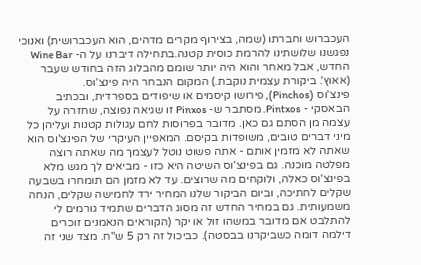העכברוש וחברתו (שמה, בצירוף מקרים מדהים, הוא העכברושית) ואנוכי נפגשנו שלושתינו להרמת כוסית קטנה.בתחילה דיברנו על ה- Wine Bar החדש, אבל מאחר והוא היה יותר שומם מהבלוג הזה בחודש שעבר (אאוץ'. ביקורת עצמית נוקבת.) המקום הנבחר היה פינצ'וס.
פינצ'וס (Pinchos), פירושו קיסמים או שיפודים בספרדית, ובכתיב הבאסקי - Pintxos. מסתבר ש- Pinxos זו שגיאה נפוצה, שחזרה על עצמה מן הסתם גם כאן. מדובר בפרוסות לחם עגולות קטנות ועליהן כל מיני דברים טובים, משופדות בקיסם. המאפיין העיקרי של הפינצ'וס הוא שאתה לא מזמין אותם - אתה פשוט נוטל לעצמך מה שאתה רוצה מפלטה מוכנה. גם בפינצ'וס השיטה היא כזו - מביאים לך מגש מלא בפינצ'וס כאלה, ולוקחים מה שרוצים. עד לא מזמן הם תומחרו בשבעה שקלים לחתיכה, וביום הביקור שלנו המחיר ירד לחמישה שקלים, הנחה משמעותית. גם במחיר החדש זה מסוג הדברים שתמיד גורמים לי להתלבט אם מדובר במשהו זול או יקר (הקוראים הנאמנים זוכרים דילמה דומה כשביקרנו בבסטה). כביכול זה רק 5 ש"ח. מצד שני זה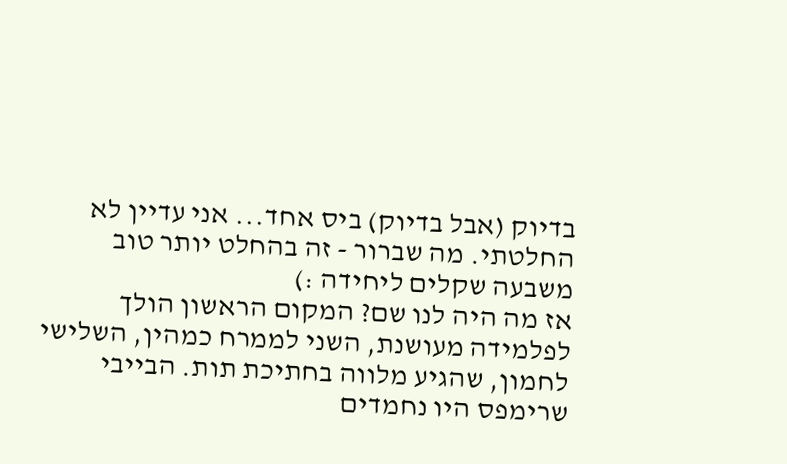בדיוק (אבל בדיוק) ביס אחד... אני עדיין לא החלטתי. מה שברור - זה בהחלט יותר טוב משבעה שקלים ליחידה :)
אז מה היה לנו שם? המקום הראשון הולך לפלמידה מעושנת, השני לממרח כמהין, השלישי לחמון, שהגיע מלווה בחתיכת תות. הבייבי שרימפס היו נחמדים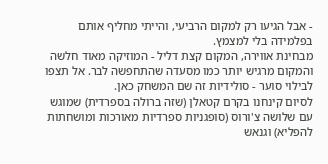- אבל הגיעו רק למקום הרביעי, והייתי מחליף אותם בפלמידה בלי למצמץ.
מבחינת אווירה, המקום קצת דליל - המוזיקה מאוד חלשה והמקום מרגיש יותר כמו מסעדה שהתחפשה לבר. אל תצפו לבילוי סוער - סולידיות זה שם המשחק כאן.
לסיום קינחנו בקרם קטאלן (שזה ברולה בספרדית) שמוגש עם שלושה צ'ורוס (סופגניות ספרדיות מאורכות ומושחתות להפליא) וגנאש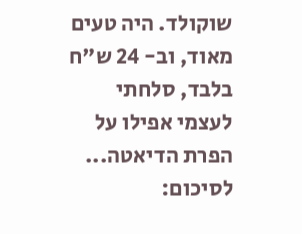שוקולד. היה טעים מאוד, וב- 24 ש"ח בלבד, סלחתי לעצמי אפילו על הפרת הדיאטה...
לסיכום: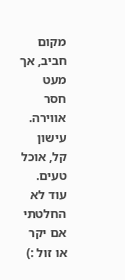מקום חביב, אך מעט חסר אווירה. עישון קל, אוכל טעים. עוד לא החלטתי אם יקר או זול :)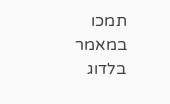תמכו במאמר בלדוג